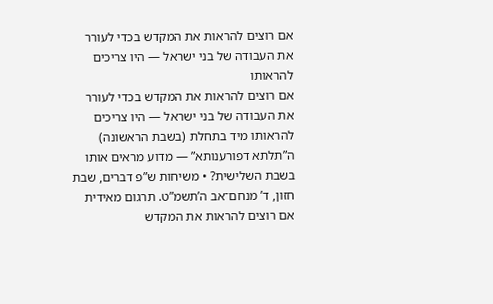אם רוצים להראות את המקדש בכדי לעורר את העבודה של בני ישראל — היו צריכים להראותו
אם רוצים להראות את המקדש בכדי לעורר את העבודה של בני ישראל — היו צריכים להראותו מיד בתחלת (בשבת הראשונה) ה”תלתא דפורענותא” — מדוע מראים אותו בשבת השלישית? • משיחות ש”פ דברים, שבת חזון, ד’ מנחם־אב ה’תשמ”ט. תרגום מאידית
אם רוצים להראות את המקדש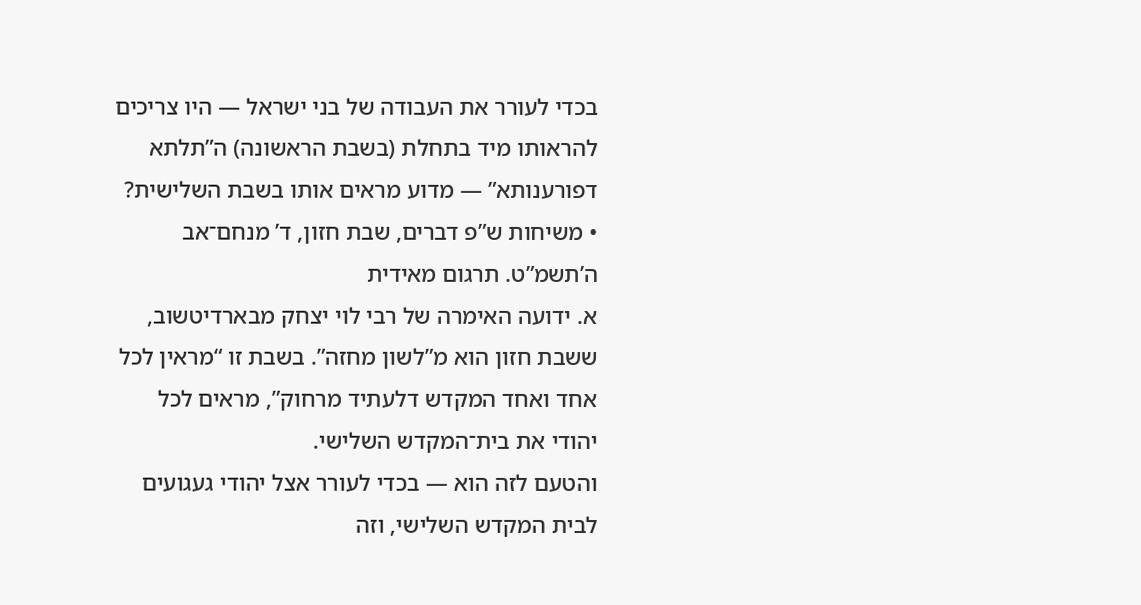בכדי לעורר את העבודה של בני ישראל — היו צריכים להראותו מיד בתחלת (בשבת הראשונה) ה”תלתא דפורענותא” — מדוע מראים אותו בשבת השלישית? • משיחות ש”פ דברים, שבת חזון, ד’ מנחם־אב ה’תשמ”ט. תרגום מאידית
א. ידועה האימרה של רבי לוי יצחק מבארדיטשוב, ששבת חזון הוא מ”לשון מחזה”. בשבת זו “מראין לכל אחד ואחד המקדש דלעתיד מרחוק”, מראים לכל יהודי את בית־המקדש השלישי.
והטעם לזה הוא — בכדי לעורר אצל יהודי געגועים לבית המקדש השלישי, וזה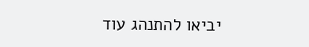יביאו להתנהג עוד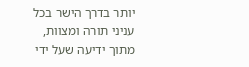יותר בדרך הישר בכל עניני תורה ומצוות, מתוך ידיעה שעל ידי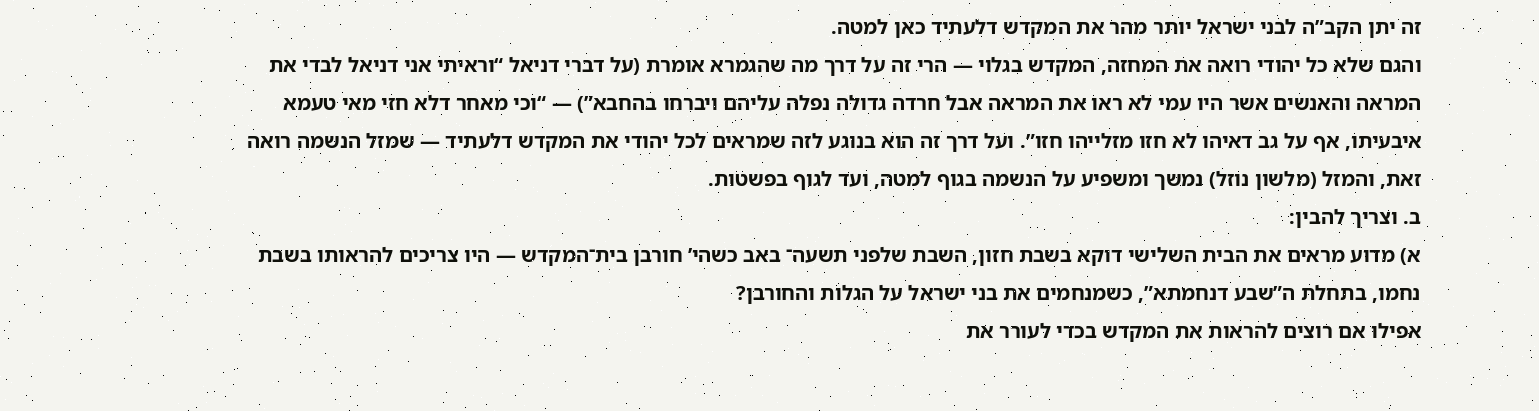זה יתן הקב”ה לבני ישראל יותר מהר את המקדש דלעתיד כאן למטה.
והגם שלא כל יהודי רואה את המחזה, המקדש בגלוי — הרי זה על דרך מה שהגמרא אומרת (על דברי דניאל “וראיתי אני דניאל לבדי את המראה והאנשים אשר היו עמי לא ראו את המראה אבל חרדה גדולה נפלה עליהם ויברחו בהחבא”) — “וכי מאחר דלא חזי מאי טעמא איבעיתו, אף על גב דאיהו לא חזו מזלייהו חזו”. ועל דרך זה הוא בנוגע לזה שמראים לכל יהודי את המקדש דלעתיד — שמזל הנשמה רואה זאת, והמזל (מלשון נוזל) נמשך ומשפיע על הנשמה בגוף למטה, ועד לגוף בפשטות.
ב. וצריך להבין:
א) מדוע מראים את הבית השלישי דוקא בשבת חזון, השבת שלפני תשעה־ באב כשהי’ חורבן בית־המקדש — היו צריכים להראותו בשבת נחמו, בתחלת ה”שבע דנחמתא”, כשמנחמים את בני ישראל על הגלות והחורבן?
אפילו אם רוצים להראות את המקדש בכדי לעורר את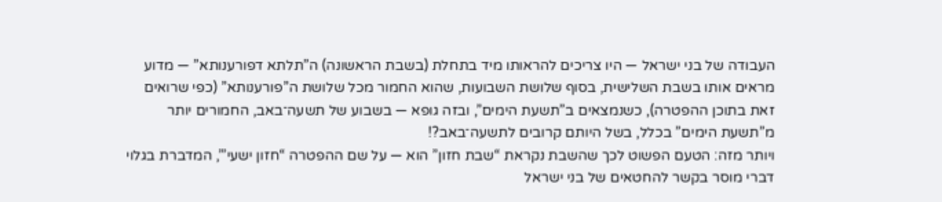העבודה של בני ישראל — היו צריכים להראותו מיד בתחלת (בשבת הראשונה) ה”תלתא דפורענותא” — מדוע מראים אותו בשבת השלישית, בסוף שלושת השבועות, שהוא החמור מכל שלושת ה”פורענותא” (כפי שרואים זאת בתוכן ההפטרה), כשנמצאים ב”תשעת הימים”, ובזה גופא — בשבוע של תשעה־באב, החמורים יותר מ”תשעת הימים” בכלל, בשל היותם קרובים לתשעה־באב?!
ויותר מזה: הטעם הפשוט לכך שהשבת נקראת “שבת חזון” הוא — על שם ההפטרה “חזון ישעי’”, המדברת בגלוי דברי מוסר בקשר להחטאים של בני ישראל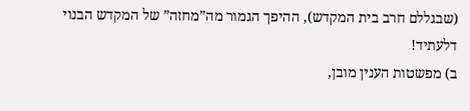(שבגללם חרב בית המקדש), ההיפך הגמור מה”מחזה” של המקדש הבנוי דלעתיד!
ב) מפשטות הענין מובן,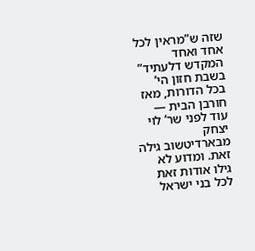שזה ש”מראין לכל אחד ואחד המקדש דלעתיד” בשבת חזון הי’ בכל הדורות, מאז חורבן הבית — עוד לפני שר’ לוי יצחק מבארדיטשוב גילה זאת. ומדוע לא גילו אודות זאת לכל בני ישראל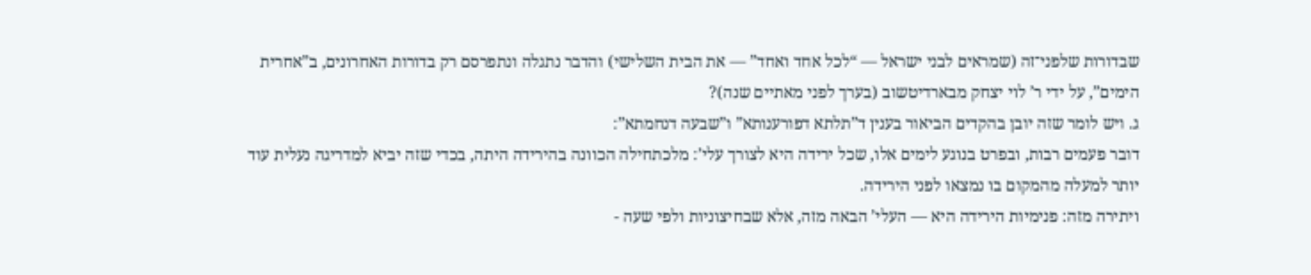שבדורות שלפני־זה (שמראים לבני ישראל — “לכל אחד ואחד” — את הבית השלישי) והדבר נתגלה ונתפרסם רק בדורות האחרונים, ב”אחרית הימים”, על ידי ר’ לוי יצחק מבארדיטשוב (בערך לפני מאתיים שנה)?
ג. ויש לומר שזה יובן בהקדים הביאור בענין ד”תלתא דפורענותא” ו”שבעה דנחמתא”:
דובר פעמים רבות, ובפרט בנוגע לימים אלו, שכל ירידה היא לצורך עלי’: מלכתחילה הכוונה בהירידה היתה, בכדי שזה יביא למדריגה נעלית עוד יותר למעלה מהמקום בו נמצאו לפני הירידה.
ויתירה מזה: פנימיות הירידה היא — העלי’ הבאה מזה, אלא שבחיצוניות ולפי שעה -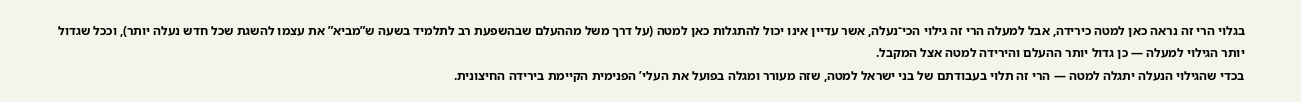בגלוי הרי זה נראה כאן למטה כירידה, אבל למעלה הרי זה גילוי הכי־נעלה, אשר עדיין אינו יכול להתגלות כאן למטה (על דרך משל מההעלם שבהשפעת רב לתלמיד בשעה ש”מביא” את עצמו להשגת שכל חדש נעלה יותר), וככל שגדול יותר הגילוי למעלה — כן גדול יותר ההעלם והירידה למטה אצל המקבל.
בכדי שהגילוי הנעלה יתגלה למטה — הרי זה תלוי בעבודתם של בני ישראל למטה, שזה מעורר ומגלה בפועל את העלי’ הפנימית הקיימת בירידה החיצונית.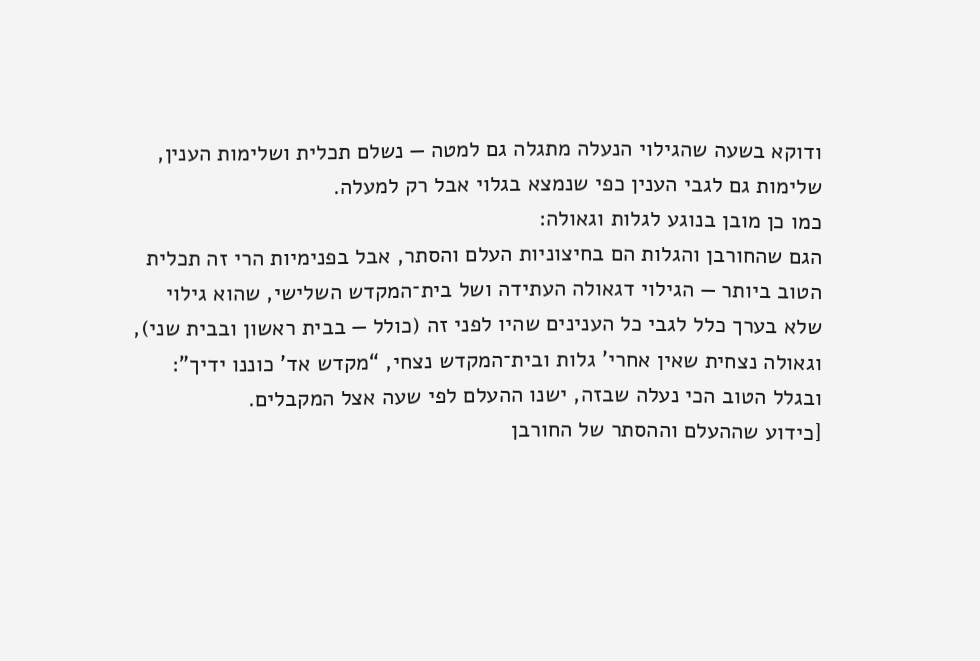ודוקא בשעה שהגילוי הנעלה מתגלה גם למטה — נשלם תכלית ושלימות הענין, שלימות גם לגבי הענין כפי שנמצא בגלוי אבל רק למעלה.
כמו כן מובן בנוגע לגלות וגאולה:
הגם שהחורבן והגלות הם בחיצוניות העלם והסתר, אבל בפנימיות הרי זה תכלית הטוב ביותר — הגילוי דגאולה העתידה ושל בית־המקדש השלישי, שהוא גילוי שלא בערך כלל לגבי כל הענינים שהיו לפני זה (כולל — בבית ראשון ובבית שני), וגאולה נצחית שאין אחרי’ גלות ובית־המקדש נצחי, “מקדש אד’ כוננו ידיך”: ובגלל הטוב הכי נעלה שבזה, ישנו ההעלם לפי שעה אצל המקבלים.
[כידוע שההעלם וההסתר של החורבן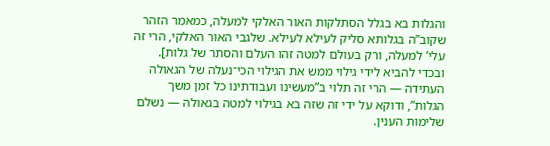והגלות בא בגלל הסתלקות האור האלקי למעלה, כמאמר הזהר שקוב”ה בגלותא סליק לעילא לעילא. שלגבי האור האלקי, הרי זה עלי’ למעלה, ורק בעולם למטה זהו העלם והסתר של גלות].
ובכדי להביא לידי גילוי ממש את הגילוי הכי־נעלה של הגאולה העתידה — הרי זה תלוי ב”מעשינו ועבודתינו כל זמן משך הגלות”, ודוקא על ידי זה שזה בא בגילוי למטה בגאולה — נשלם שלימות הענין.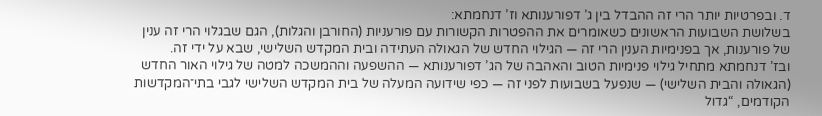ד. ובפרטיות יותר הרי זה ההבדל בין ג’ דפורענותא וז’ דנחמתא:
בשלושת השבועות הראשונים כשאומרים את ההפטרות הקשורות עם פורעניות (החורבן והגלות), הגם שבגלוי הרי זה ענין של פורענות, אך בפנימיות הענין הרי זה — הגילוי החדש של הגאולה העתידה ובית המקדש השלישי, שבא על ידי זה.
ובז’ דנחמתא מתחיל גילוי פנימיות הטוב והאהבה של הג’ דפורענותא — ההשפעה וההמשכה למטה של גילוי האור החדש (הגאולה והבית השלישי) — שנפעל בשבועות לפני זה — כפי שידועה המעלה של בית המקדש השלישי לגבי בתי־המקדשות הקודמים, “גדול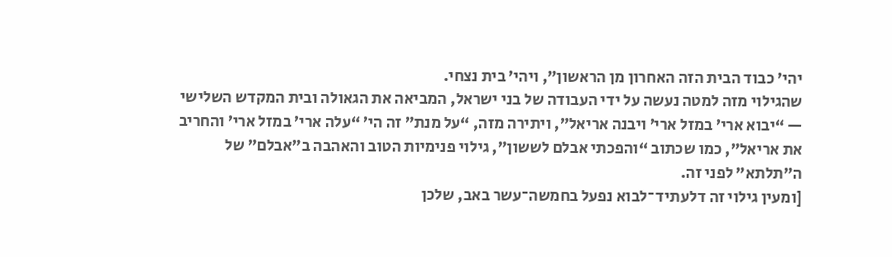יהי’ כבוד הבית הזה האחרון מן הראשון”, ויהי’ בית נצחי.
שהגילוי מזה למטה נעשה על ידי העבודה של בני ישראל, המביאה את הגאולה ובית המקדש השלישי — “יבוא ארי’ במזל ארי’ ויבנה אריאל”, ויתירה מזה, “על מנת” זה הי’ “עלה ארי’ במזל ארי’ והחריב את אריאל”, כמו שכתוב “והפכתי אבלם לששון”, גילוי פנימיות הטוב והאהבה ב”אבלם” של ה”תלתא” לפני זה.
[ומעין גילוי זה דלעתיד־לבוא נפעל בחמשה־עשר באב, שלכן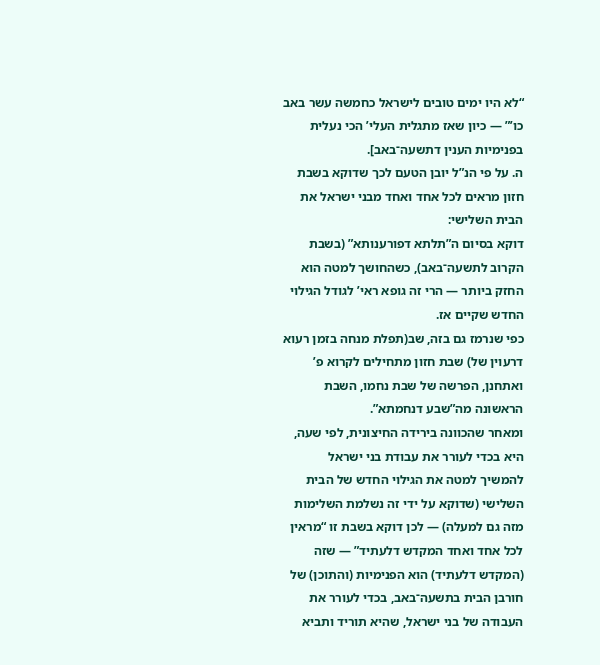“לא היו ימים טובים לישראל כחמשה עשר באב כו’” — כיון שאז מתגלית העלי’ הכי נעלית בפנימיות הענין דתשעה־באב].
ה. על פי הנ”ל יובן הטעם לכך שדוקא בשבת חזון מראים לכל אחד ואחד מבני ישראל את הבית השלישי:
דוקא בסיום ה”תלתא דפורענותא” (בשבת הקרוב לתשעה־באב), כשהחושך למטה הוא החזק ביותר — הרי זה גופא ראי’ לגודל הגילוי החדש שקיים אז.
כפי שנרמז גם בזה, שב(תפלת מנחה בזמן רעוא דרעוין של) שבת חזון מתחילים לקרוא פ’ ואתחנן, הפרשה של שבת נחמו, השבת הראשונה מה”שבע דנחמתא”.
ומאחר שהכוונה בירידה החיצונית, לפי שעה, היא בכדי לעורר את עבודת בני ישראל להמשיך למטה את הגילוי החדש של הבית השלישי (שדוקא על ידי זה נשלמת השלימות מזה גם למעלה) — לכן דוקא בשבת זו “מראין לכל אחד ואחד המקדש דלעתיד” — שזה (המקדש דלעתיד) הוא הפנימיות (והתוכן) של חורבן הבית בתשעה־באב, בכדי לעורר את העבודה של בני ישראל, שהיא תוריד ותביא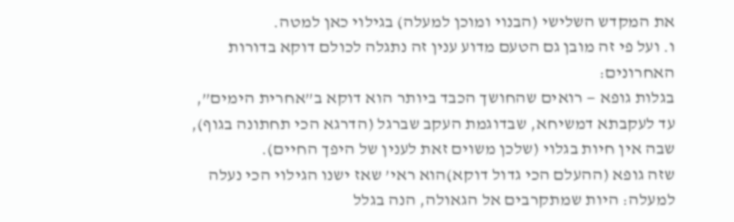את המקדש השלישי (הבנוי ומוכן למעלה) בגילוי כאן למטה.
ו. ועל פי זה מובן גם הטעם מדוע ענין זה נתגלה לכולם דוקא בדורות האחרונים:
בגלות גופא — רואים שהחושך הכבד ביותר הוא דוקא ב”אחרית הימים”, עד לעקבתא דמשיחא, שבדוגמת העקב שברגל (הדרגא הכי תחתונה בגוף), שבה אין חיות בגלוי (שלכן משוים זאת לענין של היפך החיים).
שזה גופא (ההעלם הכי גדול דוקא)הוא ראי’ שאז ישנו הגילוי הכי נעלה למעלה: היות שמתקרבים אל הגאולה, הנה בגלל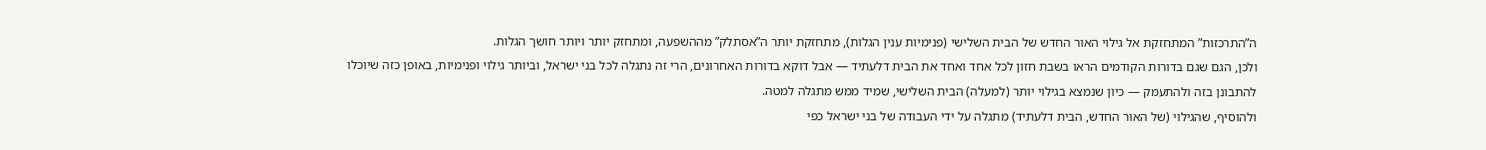ה”התרכזות” המתחזקת אל גילוי האור החדש של הבית השלישי (פנימיות ענין הגלות), מתחזקת יותר ה”אסתלק” מההשפעה, ומתחזק יותר ויותר חושך הגלות.
ולכן, הגם שגם בדורות הקודמים הראו בשבת חזון לכל אחד ואחד את הבית דלעתיד — אבל דוקא בדורות האחרונים, הרי זה נתגלה לכל בני ישראל, וביותר גילוי ופנימיות, באופן כזה שיוכלו להתבונן בזה ולהתעמק — כיון שנמצא בגילוי יותר (למעלה) הבית השלישי, שמיד ממש מתגלה למטה.
ולהוסיף, שהגילוי (של האור החדש, הבית דלעתיד) מתגלה על ידי העבודה של בני ישראל כפי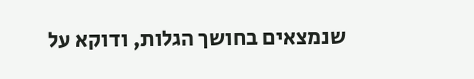שנמצאים בחושך הגלות, ודוקא על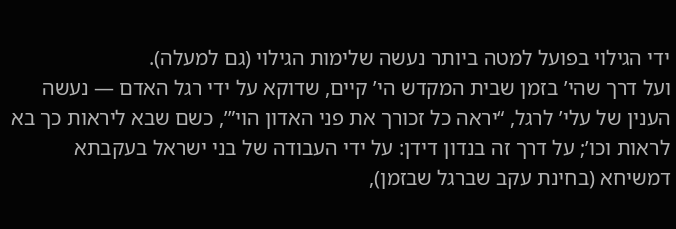ידי הגילוי בפועל למטה ביותר נעשה שלימות הגילוי (גם למעלה).
ועל דרך שהי’ בזמן שבית המקדש הי’ קיים, שדוקא על ידי רגל האדם — נעשה הענין של עלי’ לרגל, “יראה כל זכורך את פני האדון הוי”’, כשם שבא ליראות כך בא לראות וכו’; על דרך זה בנדון דידן: על ידי העבודה של בני ישראל בעקבתא דמשיחא (בחינת עקב שברגל שבזמן),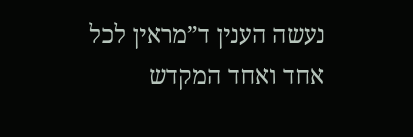נעשה הענין ד”מראין לכל אחד ואחד המקדש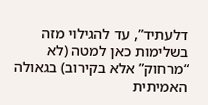דלעתיד”, עד להגילוי מזה בשלימות כאן למטה (לא “מרחוק” אלא בקירוב) בגאולה האמיתית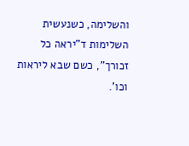והשלימה, כשנעשית השלימות ד”יראה כל זכורך”, כשם שבא ליראות וכו’.